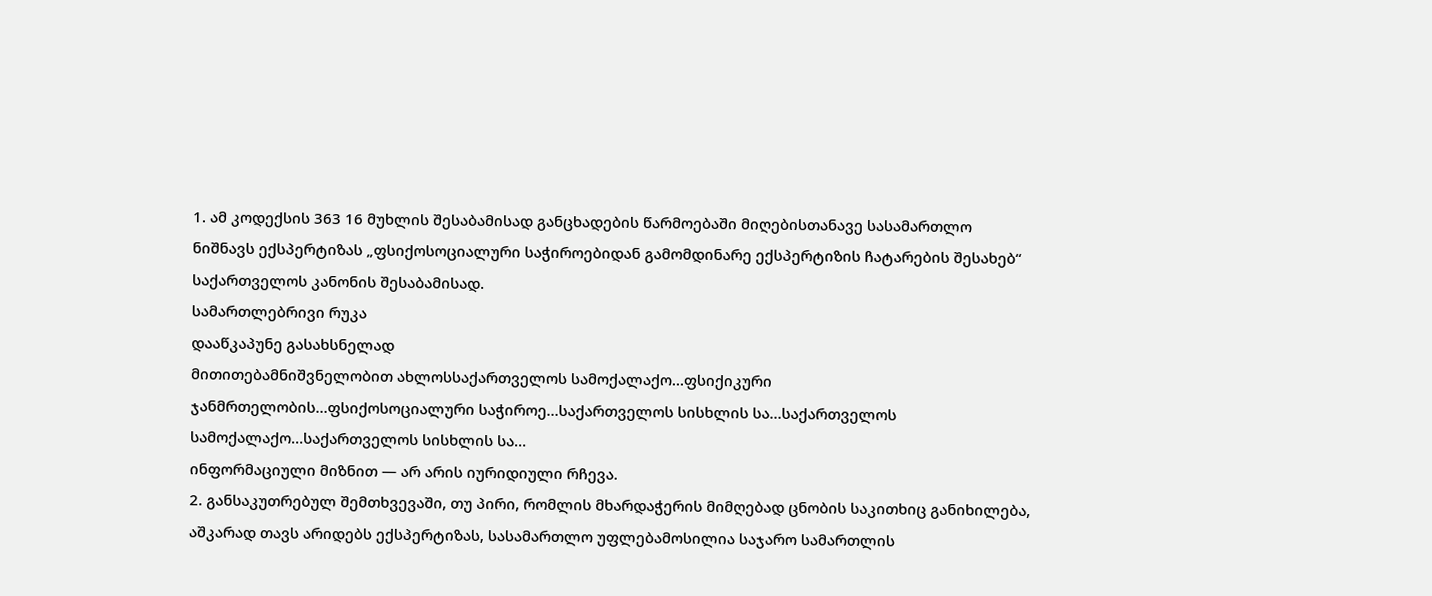1. ამ კოდექსის 363 16 მუხლის შესაბამისად განცხადების წარმოებაში მიღებისთანავე სასამართლო ნიშნავს ექსპერტიზას „ფსიქოსოციალური საჭიროებიდან გამომდინარე ექსპერტიზის ჩატარების შესახებ“ საქართველოს კანონის შესაბამისად.
სამართლებრივი რუკა
დააწკაპუნე გასახსნელად
მითითებამნიშვნელობით ახლოსსაქართველოს სამოქალაქო…ფსიქიკური ჯანმრთელობის…ფსიქოსოციალური საჭიროე…საქართველოს სისხლის სა…საქართველოს სამოქალაქო…საქართველოს სისხლის სა…
ინფორმაციული მიზნით — არ არის იურიდიული რჩევა.
2. განსაკუთრებულ შემთხვევაში, თუ პირი, რომლის მხარდაჭერის მიმღებად ცნობის საკითხიც განიხილება, აშკარად თავს არიდებს ექსპერტიზას, სასამართლო უფლებამოსილია საჯარო სამართლის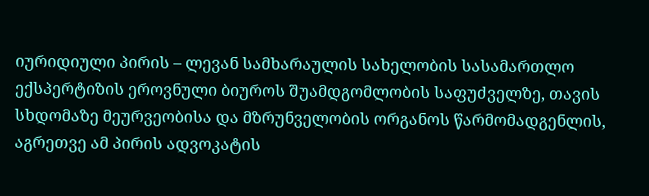იურიდიული პირის – ლევან სამხარაულის სახელობის სასამართლო ექსპერტიზის ეროვნული ბიუროს შუამდგომლობის საფუძველზე, თავის სხდომაზე მეურვეობისა და მზრუნველობის ორგანოს წარმომადგენლის, აგრეთვე ამ პირის ადვოკატის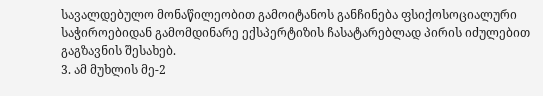სავალდებულო მონაწილეობით გამოიტანოს განჩინება ფსიქოსოციალური საჭიროებიდან გამომდინარე ექსპერტიზის ჩასატარებლად პირის იძულებით გაგზავნის შესახებ.
3. ამ მუხლის მე-2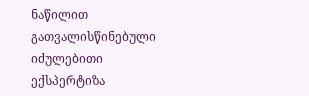ნაწილით გათვალისწინებული იძულებითი ექსპერტიზა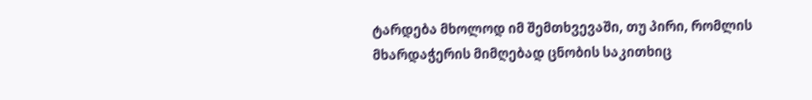ტარდება მხოლოდ იმ შემთხვევაში, თუ პირი, რომლის მხარდაჭერის მიმღებად ცნობის საკითხიც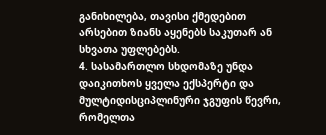განიხილება, თავისი ქმედებით არსებით ზიანს აყენებს საკუთარ ან სხვათა უფლებებს.
4. სასამართლო სხდომაზე უნდა დაიკითხოს ყველა ექსპერტი და მულტიდისციპლინური ჯგუფის წევრი, რომელთა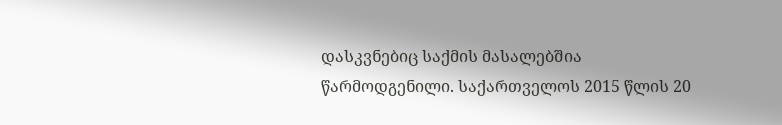დასკვნებიც საქმის მასალებშია წარმოდგენილი. საქართველოს 2015 წლის 20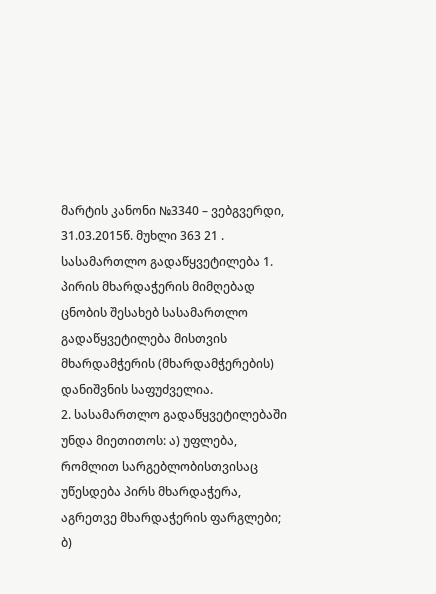მარტის კანონი №3340 – ვებგვერდი, 31.03.2015წ. მუხლი 363 21 . სასამართლო გადაწყვეტილება 1. პირის მხარდაჭერის მიმღებად ცნობის შესახებ სასამართლო გადაწყვეტილება მისთვის მხარდამჭერის (მხარდამჭერების) დანიშვნის საფუძველია.
2. სასამართლო გადაწყვეტილებაში უნდა მიეთითოს: ა) უფლება, რომლით სარგებლობისთვისაც უწესდება პირს მხარდაჭერა, აგრეთვე მხარდაჭერის ფარგლები; ბ)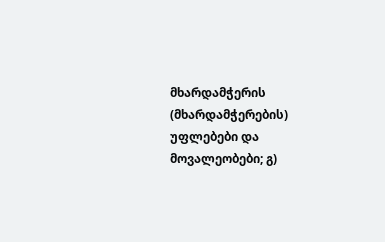მხარდამჭერის (მხარდამჭერების) უფლებები და მოვალეობები; გ)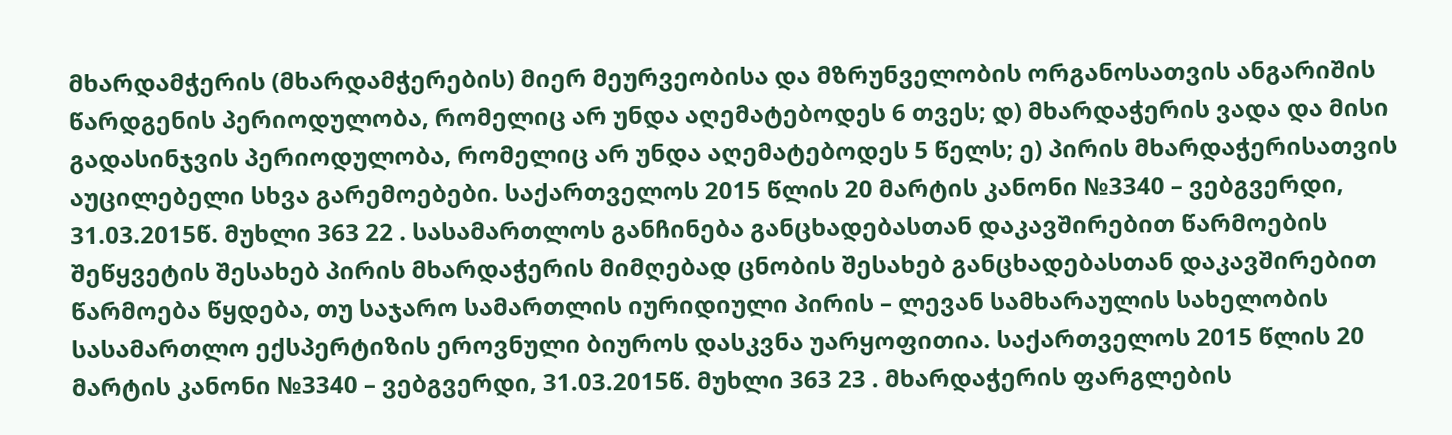მხარდამჭერის (მხარდამჭერების) მიერ მეურვეობისა და მზრუნველობის ორგანოსათვის ანგარიშის წარდგენის პერიოდულობა, რომელიც არ უნდა აღემატებოდეს 6 თვეს; დ) მხარდაჭერის ვადა და მისი გადასინჯვის პერიოდულობა, რომელიც არ უნდა აღემატებოდეს 5 წელს; ე) პირის მხარდაჭერისათვის აუცილებელი სხვა გარემოებები. საქართველოს 2015 წლის 20 მარტის კანონი №3340 – ვებგვერდი, 31.03.2015წ. მუხლი 363 22 . სასამართლოს განჩინება განცხადებასთან დაკავშირებით წარმოების შეწყვეტის შესახებ პირის მხარდაჭერის მიმღებად ცნობის შესახებ განცხადებასთან დაკავშირებით წარმოება წყდება, თუ საჯარო სამართლის იურიდიული პირის – ლევან სამხარაულის სახელობის სასამართლო ექსპერტიზის ეროვნული ბიუროს დასკვნა უარყოფითია. საქართველოს 2015 წლის 20 მარტის კანონი №3340 – ვებგვერდი, 31.03.2015წ. მუხლი 363 23 . მხარდაჭერის ფარგლების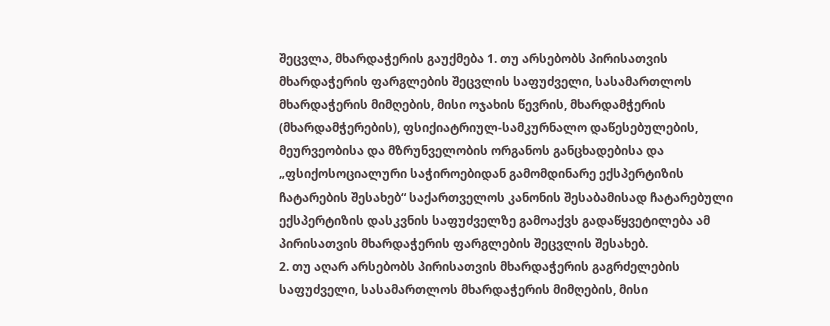შეცვლა, მხარდაჭერის გაუქმება 1. თუ არსებობს პირისათვის მხარდაჭერის ფარგლების შეცვლის საფუძველი, სასამართლოს მხარდაჭერის მიმღების, მისი ოჯახის წევრის, მხარდამჭერის (მხარდამჭერების), ფსიქიატრიულ-სამკურნალო დაწესებულების, მეურვეობისა და მზრუნველობის ორგანოს განცხადებისა და „ფსიქოსოციალური საჭიროებიდან გამომდინარე ექსპერტიზის ჩატარების შესახებ“ საქართველოს კანონის შესაბამისად ჩატარებული ექსპერტიზის დასკვნის საფუძველზე გამოაქვს გადაწყვეტილება ამ პირისათვის მხარდაჭერის ფარგლების შეცვლის შესახებ.
2. თუ აღარ არსებობს პირისათვის მხარდაჭერის გაგრძელების საფუძველი, სასამართლოს მხარდაჭერის მიმღების, მისი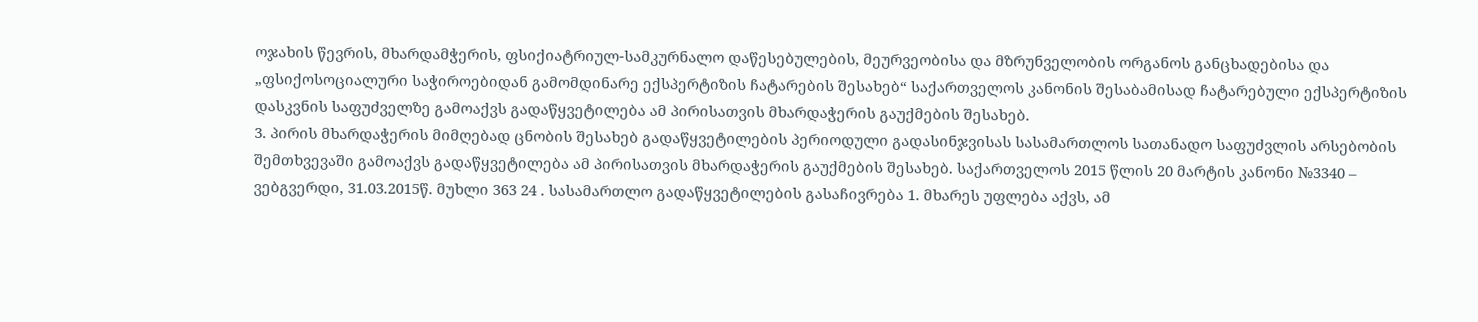ოჯახის წევრის, მხარდამჭერის, ფსიქიატრიულ-სამკურნალო დაწესებულების, მეურვეობისა და მზრუნველობის ორგანოს განცხადებისა და „ფსიქოსოციალური საჭიროებიდან გამომდინარე ექსპერტიზის ჩატარების შესახებ“ საქართველოს კანონის შესაბამისად ჩატარებული ექსპერტიზის დასკვნის საფუძველზე გამოაქვს გადაწყვეტილება ამ პირისათვის მხარდაჭერის გაუქმების შესახებ.
3. პირის მხარდაჭერის მიმღებად ცნობის შესახებ გადაწყვეტილების პერიოდული გადასინჯვისას სასამართლოს სათანადო საფუძვლის არსებობის შემთხვევაში გამოაქვს გადაწყვეტილება ამ პირისათვის მხარდაჭერის გაუქმების შესახებ. საქართველოს 2015 წლის 20 მარტის კანონი №3340 – ვებგვერდი, 31.03.2015წ. მუხლი 363 24 . სასამართლო გადაწყვეტილების გასაჩივრება 1. მხარეს უფლება აქვს, ამ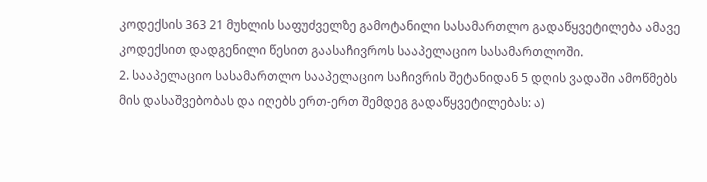კოდექსის 363 21 მუხლის საფუძველზე გამოტანილი სასამართლო გადაწყვეტილება ამავე კოდექსით დადგენილი წესით გაასაჩივროს სააპელაციო სასამართლოში.
2. სააპელაციო სასამართლო სააპელაციო საჩივრის შეტანიდან 5 დღის ვადაში ამოწმებს მის დასაშვებობას და იღებს ერთ-ერთ შემდეგ გადაწყვეტილებას: ა)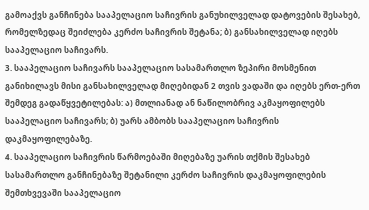გამოაქვს განჩინება სააპელაციო საჩივრის განუხილველად დატოვების შესახებ, რომელზედაც შეიძლება კერძო საჩივრის შეტანა; ბ) განსახილველად იღებს სააპელაციო საჩივარს.
3. სააპელაციო საჩივარს სააპელაციო სასამართლო ზეპირი მოსმენით განიხილავს მისი განსახილველად მიღებიდან 2 თვის ვადაში და იღებს ერთ-ერთ შემდეგ გადაწყვეტილებას: ა) მთლიანად ან ნაწილობრივ აკმაყოფილებს სააპელაციო საჩივარს; ბ) უარს ამბობს სააპელაციო საჩივრის დაკმაყოფილებაზე.
4. სააპელაციო საჩივრის წარმოებაში მიღებაზე უარის თქმის შესახებ სასამართლო განჩინებაზე შეტანილი კერძო საჩივრის დაკმაყოფილების შემთხვევაში სააპელაციო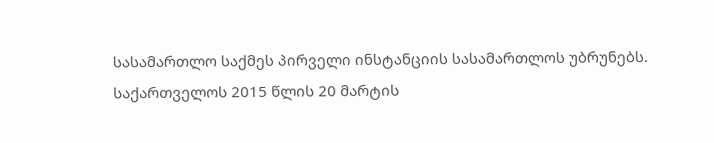სასამართლო საქმეს პირველი ინსტანციის სასამართლოს უბრუნებს. საქართველოს 2015 წლის 20 მარტის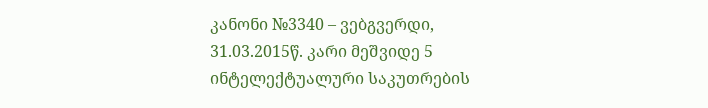კანონი №3340 – ვებგვერდი, 31.03.2015წ. კარი მეშვიდე 5 ინტელექტუალური საკუთრების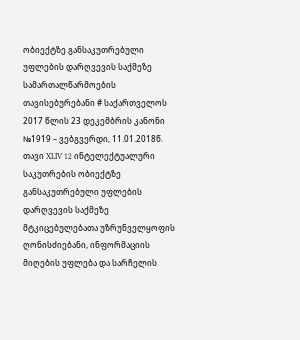ობიექტზე განსაკუთრებული უფლების დარღვევის საქმეზე სამართალწარმოების თავისებურებანი # საქართველოს 2017 წლის 23 დეკემბრის კანონი №1919 – ვებგვერდი, 11.01.2018წ. თავი XLIV 12 ინტელექტუალური საკუთრების ობიექტზე განსაკუთრებული უფლების დარღვევის საქმეზე მტკიცებულებათა უზრუნველყოფის ღონისძიებანი, ინფორმაციის მიღების უფლება და სარჩელის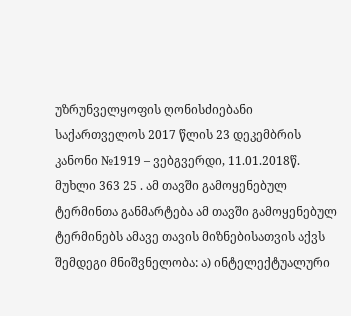უზრუნველყოფის ღონისძიებანი საქართველოს 2017 წლის 23 დეკემბრის კანონი №1919 – ვებგვერდი, 11.01.2018წ. მუხლი 363 25 . ამ თავში გამოყენებულ ტერმინთა განმარტება ამ თავში გამოყენებულ ტერმინებს ამავე თავის მიზნებისათვის აქვს შემდეგი მნიშვნელობა: ა) ინტელექტუალური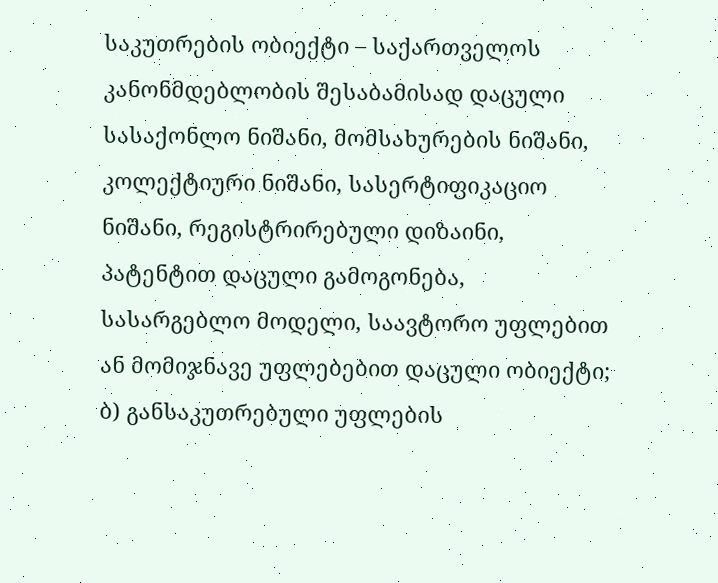საკუთრების ობიექტი – საქართველოს კანონმდებლობის შესაბამისად დაცული სასაქონლო ნიშანი, მომსახურების ნიშანი, კოლექტიური ნიშანი, სასერტიფიკაციო ნიშანი, რეგისტრირებული დიზაინი, პატენტით დაცული გამოგონება, სასარგებლო მოდელი, საავტორო უფლებით ან მომიჯნავე უფლებებით დაცული ობიექტი; ბ) განსაკუთრებული უფლების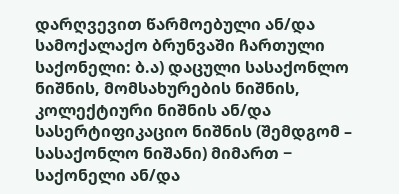დარღვევით წარმოებული ან/და სამოქალაქო ბრუნვაში ჩართული საქონელი: ბ.ა) დაცული სასაქონლო ნიშნის, მომსახურების ნიშნის, კოლექტიური ნიშნის ან/და სასერტიფიკაციო ნიშნის (შემდგომ – სასაქონლო ნიშანი) მიმართ − საქონელი ან/და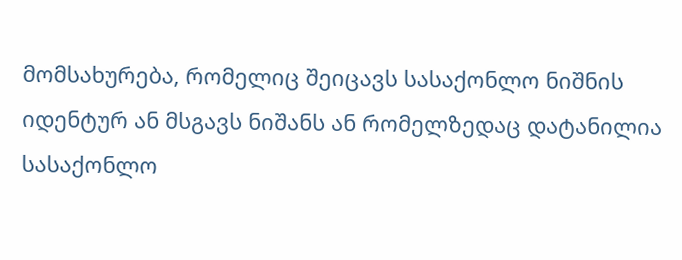მომსახურება, რომელიც შეიცავს სასაქონლო ნიშნის იდენტურ ან მსგავს ნიშანს ან რომელზედაც დატანილია სასაქონლო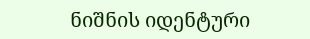ნიშნის იდენტური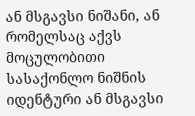ან მსგავსი ნიშანი, ან რომელსაც აქვს მოცულობითი სასაქონლო ნიშნის იდენტური ან მსგავსი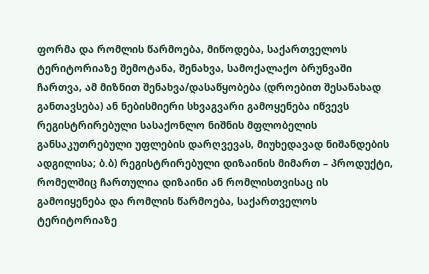ფორმა და რომლის წარმოება, მიწოდება, საქართველოს ტერიტორიაზე შემოტანა, შენახვა, სამოქალაქო ბრუნვაში ჩართვა, ამ მიზნით შენახვა/დასაწყობება (დროებით შესანახად განთავსება) ან ნებისმიერი სხვაგვარი გამოყენება იწვევს რეგისტრირებული სასაქონლო ნიშნის მფლობელის განსაკუთრებული უფლების დარღვევას, მიუხედავად ნიშანდების ადგილისა; ბ.ბ) რეგისტრირებული დიზაინის მიმართ – პროდუქტი, რომელშიც ჩართულია დიზაინი ან რომლისთვისაც ის გამოიყენება და რომლის წარმოება, საქართველოს ტერიტორიაზე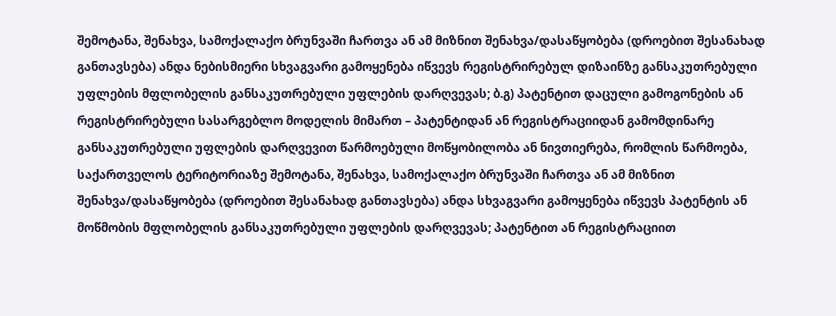შემოტანა, შენახვა, სამოქალაქო ბრუნვაში ჩართვა ან ამ მიზნით შენახვა/დასაწყობება (დროებით შესანახად განთავსება) ანდა ნებისმიერი სხვაგვარი გამოყენება იწვევს რეგისტრირებულ დიზაინზე განსაკუთრებული უფლების მფლობელის განსაკუთრებული უფლების დარღვევას; ბ.გ) პატენტით დაცული გამოგონების ან რეგისტრირებული სასარგებლო მოდელის მიმართ – პატენტიდან ან რეგისტრაციიდან გამომდინარე განსაკუთრებული უფლების დარღვევით წარმოებული მოწყობილობა ან ნივთიერება, რომლის წარმოება, საქართველოს ტერიტორიაზე შემოტანა, შენახვა, სამოქალაქო ბრუნვაში ჩართვა ან ამ მიზნით შენახვა/დასაწყობება (დროებით შესანახად განთავსება) ანდა სხვაგვარი გამოყენება იწვევს პატენტის ან მოწმობის მფლობელის განსაკუთრებული უფლების დარღვევას; პატენტით ან რეგისტრაციით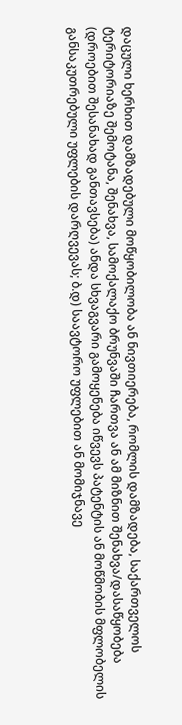დაცული ხერხით დამზადებული მოწყობილობა ან ნივთიერება, რომლის დამზადება, საქართველოს ტერიტორიაზე შემოტანა, შენახვა, სამოქალაქო ბრუნვაში ჩართვა ან ამ მიზნით შენახვა/დასაწყობება (დროებით შესანახად განთავსება) ანდა სხვაგვარი გამოყენება იწვევს პატენტის ან მოწმობის მფლობელის განსაკუთრებული უფლების დარღვევას; ბ.დ) საავტორო უფლებით ან მომიჯნავე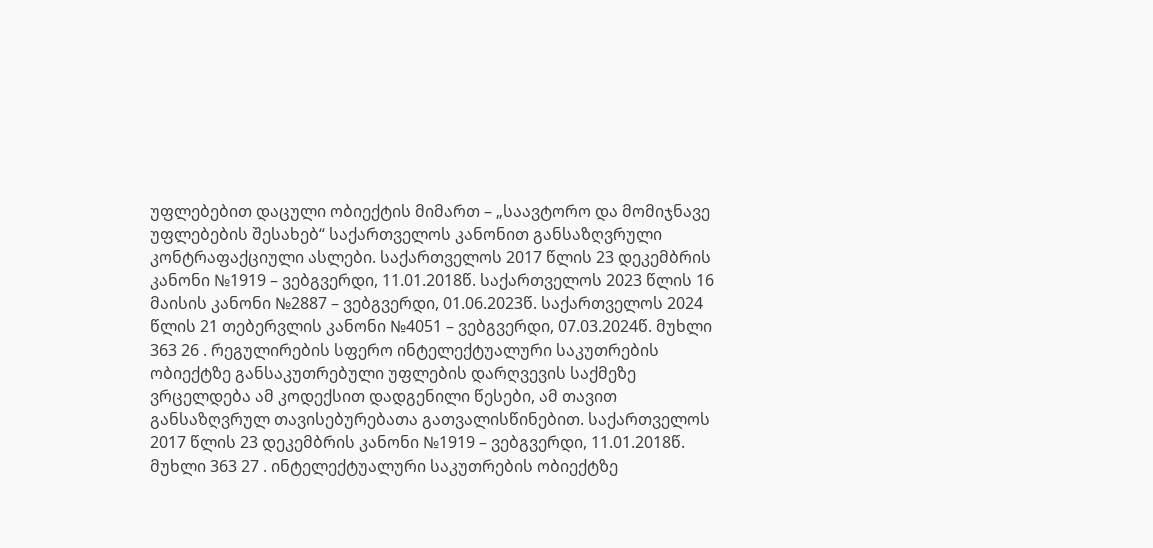უფლებებით დაცული ობიექტის მიმართ – „საავტორო და მომიჯნავე უფლებების შესახებ“ საქართველოს კანონით განსაზღვრული კონტრაფაქციული ასლები. საქართველოს 2017 წლის 23 დეკემბრის კანონი №1919 – ვებგვერდი, 11.01.2018წ. საქართველოს 2023 წლის 16 მაისის კანონი №2887 – ვებგვერდი, 01.06.2023წ. საქართველოს 2024 წლის 21 თებერვლის კანონი №4051 – ვებგვერდი, 07.03.2024წ. მუხლი 363 26 . რეგულირების სფერო ინტელექტუალური საკუთრების ობიექტზე განსაკუთრებული უფლების დარღვევის საქმეზე ვრცელდება ამ კოდექსით დადგენილი წესები, ამ თავით განსაზღვრულ თავისებურებათა გათვალისწინებით. საქართველოს 2017 წლის 23 დეკემბრის კანონი №1919 – ვებგვერდი, 11.01.2018წ. მუხლი 363 27 . ინტელექტუალური საკუთრების ობიექტზე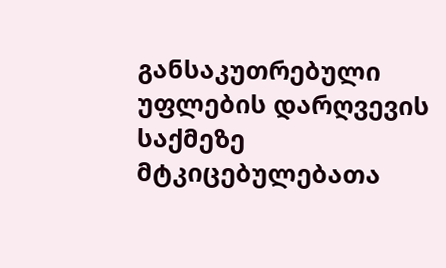განსაკუთრებული უფლების დარღვევის საქმეზე მტკიცებულებათა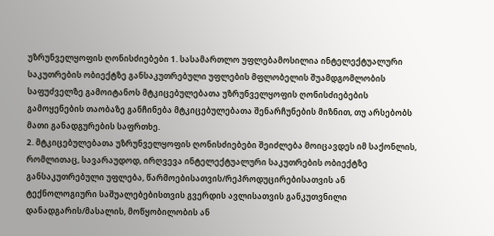უზრუნველყოფის ღონისძიებები 1. სასამართლო უფლებამოსილია ინტელექტუალური საკუთრების ობიექტზე განსაკუთრებული უფლების მფლობელის შუამდგომლობის საფუძველზე გამოიტანოს მტკიცებულებათა უზრუნველყოფის ღონისძიებების გამოყენების თაობაზე განჩინება მტკიცებულებათა შენარჩუნების მიზნით, თუ არსებობს მათი განადგურების საფრთხე.
2. მტკიცებულებათა უზრუნველყოფის ღონისძიებები შეიძლება მოიცავდეს იმ საქონლის, რომლითაც, სავარაუდოდ, ირღვევა ინტელექტუალური საკუთრების ობიექტზე განსაკუთრებული უფლება, წარმოებისათვის/რეპროდუცირებისათვის ან ტექნოლოგიური საშუალებებისთვის გვერდის ავლისათვის განკუთვნილი დანადგარის/მასალის, მოწყობილობის ან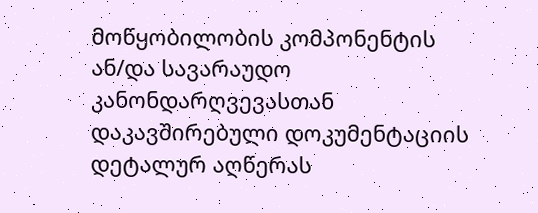მოწყობილობის კომპონენტის ან/და სავარაუდო კანონდარღვევასთან დაკავშირებული დოკუმენტაციის დეტალურ აღწერას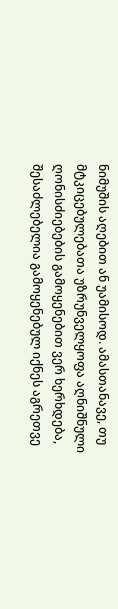ნიმუშის აღებით ან უამისოდ. ამასთანავე, თუ მტკიცებულებათა უზრუნველყოფა აღნიშნული ღონისძიებების გამოყენებით ვერ ხერხდება, შესაძლებელია გამოყენებულ იქნეს აგრეთვე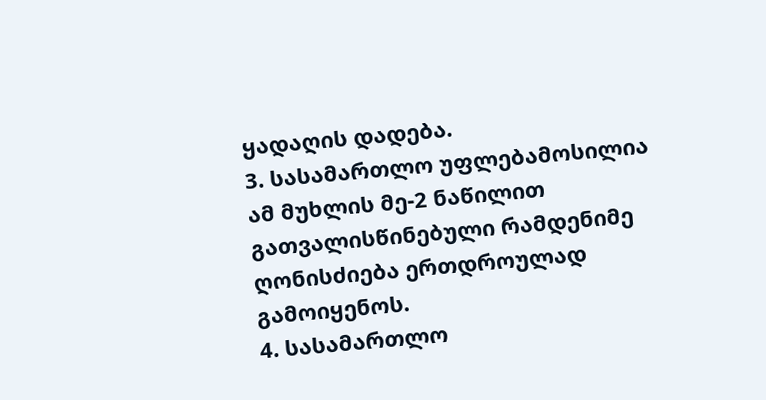ყადაღის დადება.
3. სასამართლო უფლებამოსილია ამ მუხლის მე-2 ნაწილით გათვალისწინებული რამდენიმე ღონისძიება ერთდროულად გამოიყენოს.
4. სასამართლო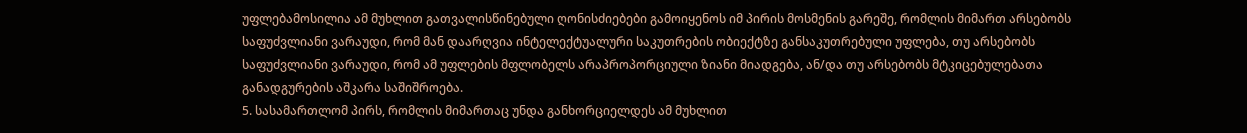უფლებამოსილია ამ მუხლით გათვალისწინებული ღონისძიებები გამოიყენოს იმ პირის მოსმენის გარეშე, რომლის მიმართ არსებობს საფუძვლიანი ვარაუდი, რომ მან დაარღვია ინტელექტუალური საკუთრების ობიექტზე განსაკუთრებული უფლება, თუ არსებობს საფუძვლიანი ვარაუდი, რომ ამ უფლების მფლობელს არაპროპორციული ზიანი მიადგება, ან/და თუ არსებობს მტკიცებულებათა განადგურების აშკარა საშიშროება.
5. სასამართლომ პირს, რომლის მიმართაც უნდა განხორციელდეს ამ მუხლით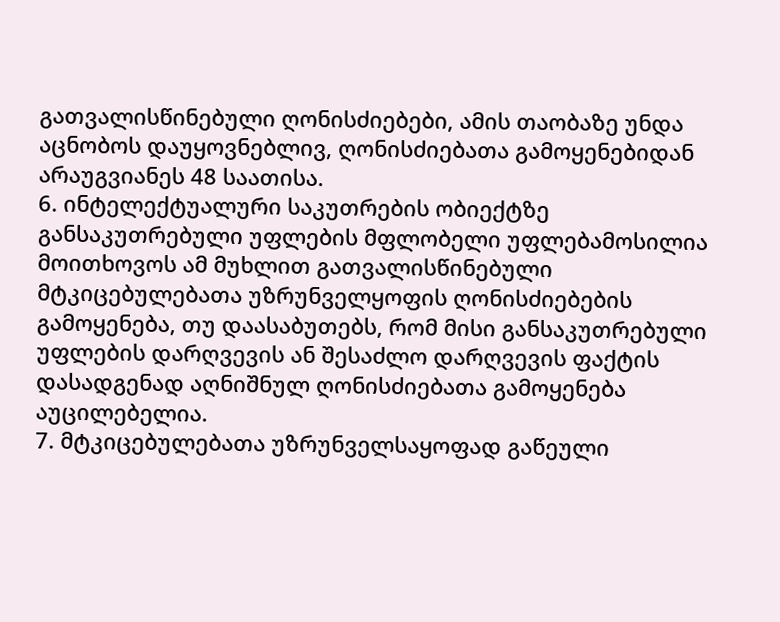გათვალისწინებული ღონისძიებები, ამის თაობაზე უნდა აცნობოს დაუყოვნებლივ, ღონისძიებათა გამოყენებიდან არაუგვიანეს 48 საათისა.
6. ინტელექტუალური საკუთრების ობიექტზე განსაკუთრებული უფლების მფლობელი უფლებამოსილია მოითხოვოს ამ მუხლით გათვალისწინებული მტკიცებულებათა უზრუნველყოფის ღონისძიებების გამოყენება, თუ დაასაბუთებს, რომ მისი განსაკუთრებული უფლების დარღვევის ან შესაძლო დარღვევის ფაქტის დასადგენად აღნიშნულ ღონისძიებათა გამოყენება აუცილებელია.
7. მტკიცებულებათა უზრუნველსაყოფად გაწეული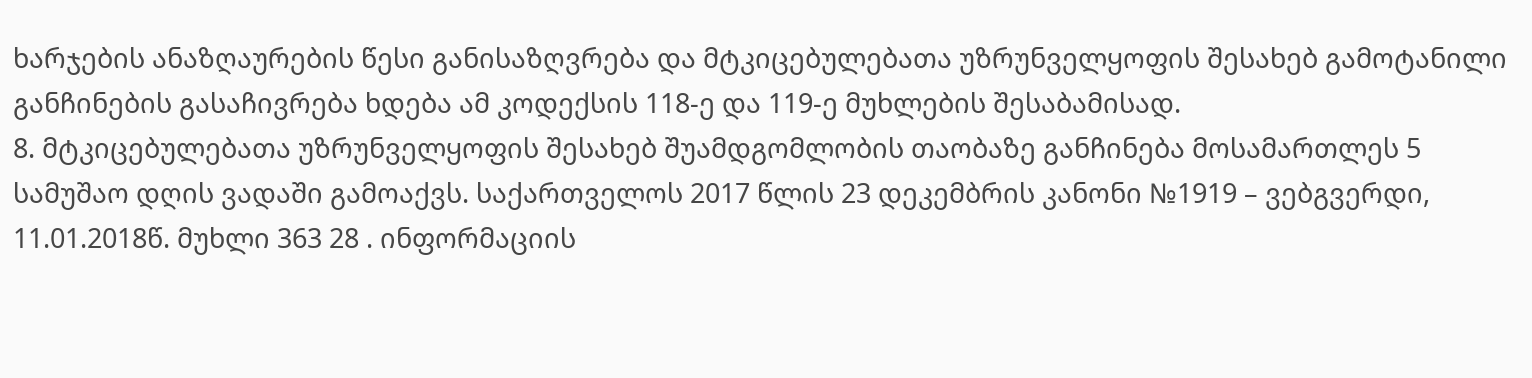ხარჯების ანაზღაურების წესი განისაზღვრება და მტკიცებულებათა უზრუნველყოფის შესახებ გამოტანილი განჩინების გასაჩივრება ხდება ამ კოდექსის 118-ე და 119-ე მუხლების შესაბამისად.
8. მტკიცებულებათა უზრუნველყოფის შესახებ შუამდგომლობის თაობაზე განჩინება მოსამართლეს 5 სამუშაო დღის ვადაში გამოაქვს. საქართველოს 2017 წლის 23 დეკემბრის კანონი №1919 – ვებგვერდი, 11.01.2018წ. მუხლი 363 28 . ინფორმაციის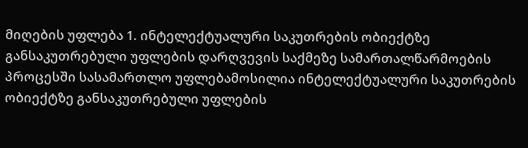მიღების უფლება 1. ინტელექტუალური საკუთრების ობიექტზე განსაკუთრებული უფლების დარღვევის საქმეზე სამართალწარმოების პროცესში სასამართლო უფლებამოსილია ინტელექტუალური საკუთრების ობიექტზე განსაკუთრებული უფლების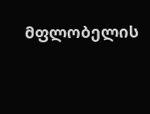მფლობელის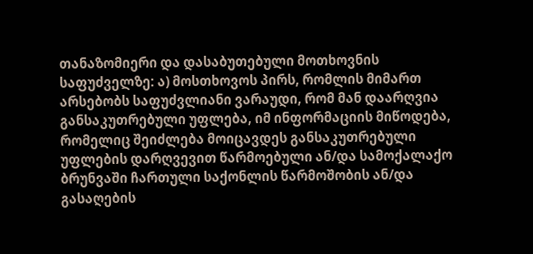თანაზომიერი და დასაბუთებული მოთხოვნის საფუძველზე: ა) მოსთხოვოს პირს, რომლის მიმართ არსებობს საფუძვლიანი ვარაუდი, რომ მან დაარღვია განსაკუთრებული უფლება, იმ ინფორმაციის მიწოდება, რომელიც შეიძლება მოიცავდეს განსაკუთრებული უფლების დარღვევით წარმოებული ან/და სამოქალაქო ბრუნვაში ჩართული საქონლის წარმოშობის ან/და გასაღების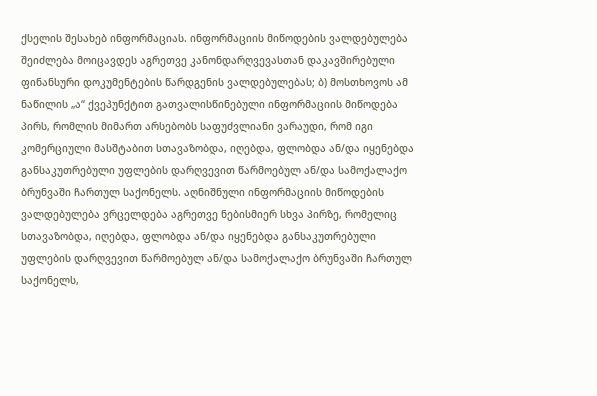ქსელის შესახებ ინფორმაციას. ინფორმაციის მიწოდების ვალდებულება შეიძლება მოიცავდეს აგრეთვე კანონდარღვევასთან დაკავშირებული ფინანსური დოკუმენტების წარდგენის ვალდებულებას; ბ) მოსთხოვოს ამ ნაწილის „ა“ ქვეპუნქტით გათვალისწინებული ინფორმაციის მიწოდება პირს, რომლის მიმართ არსებობს საფუძვლიანი ვარაუდი, რომ იგი კომერციული მასშტაბით სთავაზობდა, იღებდა, ფლობდა ან/და იყენებდა განსაკუთრებული უფლების დარღვევით წარმოებულ ან/და სამოქალაქო ბრუნვაში ჩართულ საქონელს. აღნიშნული ინფორმაციის მიწოდების ვალდებულება ვრცელდება აგრეთვე ნებისმიერ სხვა პირზე, რომელიც სთავაზობდა, იღებდა, ფლობდა ან/და იყენებდა განსაკუთრებული უფლების დარღვევით წარმოებულ ან/და სამოქალაქო ბრუნვაში ჩართულ საქონელს,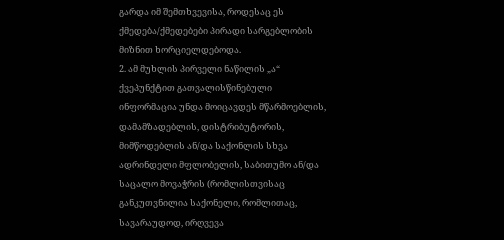გარდა იმ შემთხვევისა, როდესაც ეს ქმედება/ქმედებები პირადი სარგებლობის მიზნით ხორციელდებოდა.
2. ამ მუხლის პირველი ნაწილის „ა“ ქვეპუნქტით გათვალისწინებული ინფორმაცია უნდა მოიცავდეს მწარმოებლის, დამამზადებლის, დისტრიბუტორის, მიმწოდებლის ან/და საქონლის სხვა ადრინდელი მფლობელის, საბითუმო ან/და საცალო მოვაჭრის (რომლისთვისაც განკუთვნილია საქონელი, რომლითაც, სავარაუდოდ, ირღვევა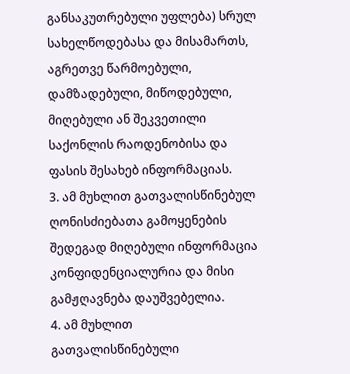განსაკუთრებული უფლება) სრულ სახელწოდებასა და მისამართს, აგრეთვე წარმოებული, დამზადებული, მიწოდებული, მიღებული ან შეკვეთილი საქონლის რაოდენობისა და ფასის შესახებ ინფორმაციას.
3. ამ მუხლით გათვალისწინებულ ღონისძიებათა გამოყენების შედეგად მიღებული ინფორმაცია კონფიდენციალურია და მისი გამჟღავნება დაუშვებელია.
4. ამ მუხლით გათვალისწინებული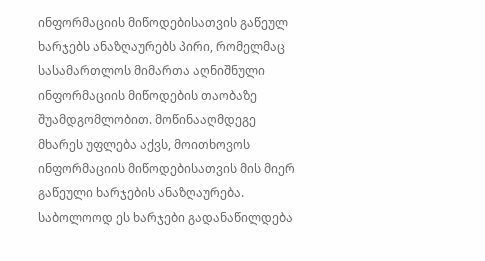ინფორმაციის მიწოდებისათვის გაწეულ ხარჯებს ანაზღაურებს პირი, რომელმაც სასამართლოს მიმართა აღნიშნული ინფორმაციის მიწოდების თაობაზე შუამდგომლობით. მოწინააღმდეგე მხარეს უფლება აქვს, მოითხოვოს ინფორმაციის მიწოდებისათვის მის მიერ გაწეული ხარჯების ანაზღაურება. საბოლოოდ ეს ხარჯები გადანაწილდება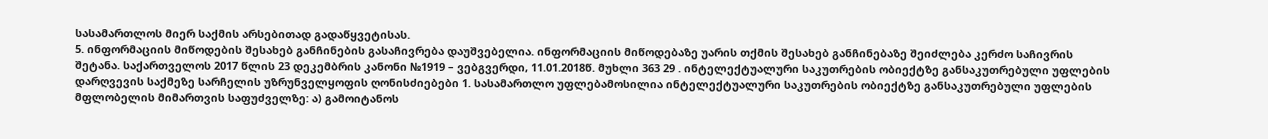სასამართლოს მიერ საქმის არსებითად გადაწყვეტისას.
5. ინფორმაციის მიწოდების შესახებ განჩინების გასაჩივრება დაუშვებელია. ინფორმაციის მიწოდებაზე უარის თქმის შესახებ განჩინებაზე შეიძლება კერძო საჩივრის შეტანა. საქართველოს 2017 წლის 23 დეკემბრის კანონი №1919 – ვებგვერდი, 11.01.2018წ. მუხლი 363 29 . ინტელექტუალური საკუთრების ობიექტზე განსაკუთრებული უფლების დარღვევის საქმეზე სარჩელის უზრუნველყოფის ღონისძიებები 1. სასამართლო უფლებამოსილია ინტელექტუალური საკუთრების ობიექტზე განსაკუთრებული უფლების მფლობელის მიმართვის საფუძველზე: ა) გამოიტანოს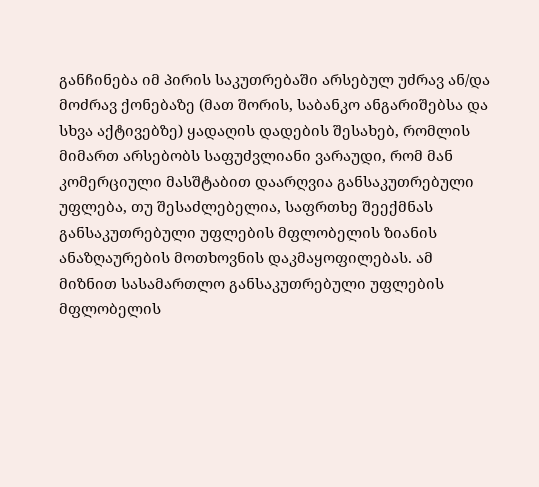განჩინება იმ პირის საკუთრებაში არსებულ უძრავ ან/და მოძრავ ქონებაზე (მათ შორის, საბანკო ანგარიშებსა და სხვა აქტივებზე) ყადაღის დადების შესახებ, რომლის მიმართ არსებობს საფუძვლიანი ვარაუდი, რომ მან კომერციული მასშტაბით დაარღვია განსაკუთრებული უფლება, თუ შესაძლებელია, საფრთხე შეექმნას განსაკუთრებული უფლების მფლობელის ზიანის ანაზღაურების მოთხოვნის დაკმაყოფილებას. ამ მიზნით სასამართლო განსაკუთრებული უფლების მფლობელის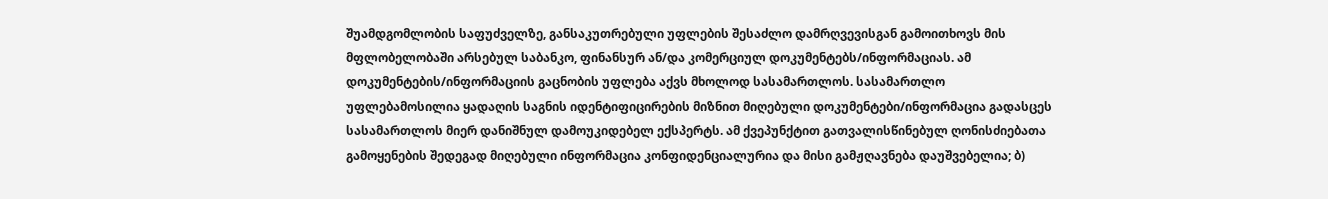შუამდგომლობის საფუძველზე, განსაკუთრებული უფლების შესაძლო დამრღვევისგან გამოითხოვს მის მფლობელობაში არსებულ საბანკო, ფინანსურ ან/და კომერციულ დოკუმენტებს/ინფორმაციას. ამ დოკუმენტების/ინფორმაციის გაცნობის უფლება აქვს მხოლოდ სასამართლოს. სასამართლო უფლებამოსილია ყადაღის საგნის იდენტიფიცირების მიზნით მიღებული დოკუმენტები/ინფორმაცია გადასცეს სასამართლოს მიერ დანიშნულ დამოუკიდებელ ექსპერტს. ამ ქვეპუნქტით გათვალისწინებულ ღონისძიებათა გამოყენების შედეგად მიღებული ინფორმაცია კონფიდენციალურია და მისი გამჟღავნება დაუშვებელია; ბ)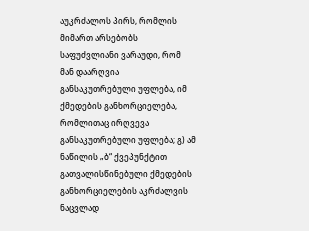აუკრძალოს პირს, რომლის მიმართ არსებობს საფუძვლიანი ვარაუდი, რომ მან დაარღვია განსაკუთრებული უფლება, იმ ქმედების განხორციელება, რომლითაც ირღვევა განსაკუთრებული უფლება; გ) ამ ნაწილის „ბ“ ქვეპუნქტით გათვალისწინებული ქმედების განხორციელების აკრძალვის ნაცვლად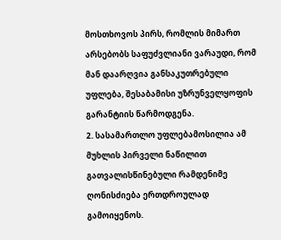მოსთხოვოს პირს, რომლის მიმართ არსებობს საფუძვლიანი ვარაუდი, რომ მან დაარღვია განსაკუთრებული უფლება, შესაბამისი უზრუნველყოფის გარანტიის წარმოდგენა.
2. სასამართლო უფლებამოსილია ამ მუხლის პირველი ნაწილით გათვალისწინებული რამდენიმე ღონისძიება ერთდროულად გამოიყენოს.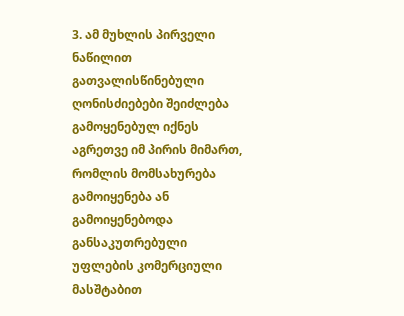3. ამ მუხლის პირველი ნაწილით გათვალისწინებული ღონისძიებები შეიძლება გამოყენებულ იქნეს აგრეთვე იმ პირის მიმართ, რომლის მომსახურება გამოიყენება ან გამოიყენებოდა განსაკუთრებული უფლების კომერციული მასშტაბით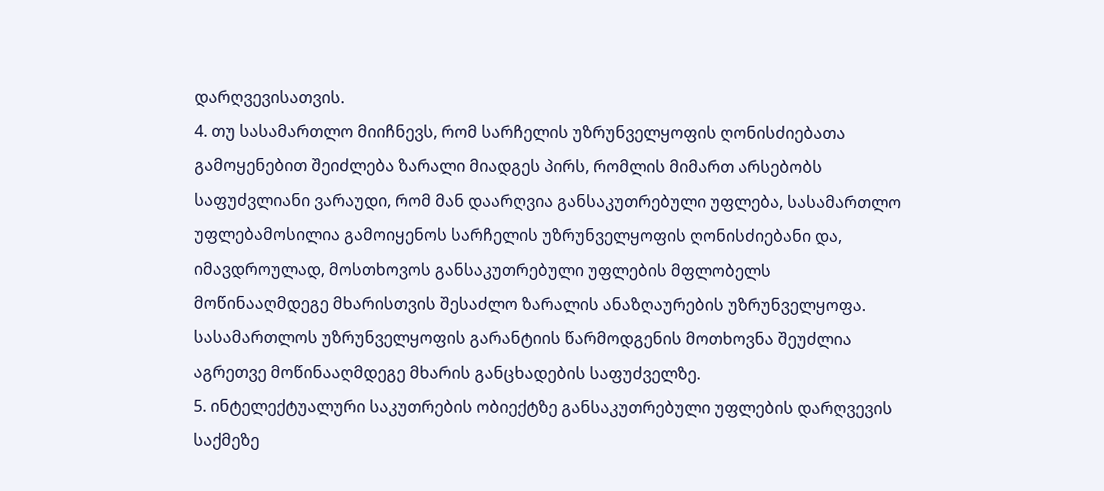დარღვევისათვის.
4. თუ სასამართლო მიიჩნევს, რომ სარჩელის უზრუნველყოფის ღონისძიებათა გამოყენებით შეიძლება ზარალი მიადგეს პირს, რომლის მიმართ არსებობს საფუძვლიანი ვარაუდი, რომ მან დაარღვია განსაკუთრებული უფლება, სასამართლო უფლებამოსილია გამოიყენოს სარჩელის უზრუნველყოფის ღონისძიებანი და, იმავდროულად, მოსთხოვოს განსაკუთრებული უფლების მფლობელს მოწინააღმდეგე მხარისთვის შესაძლო ზარალის ანაზღაურების უზრუნველყოფა. სასამართლოს უზრუნველყოფის გარანტიის წარმოდგენის მოთხოვნა შეუძლია აგრეთვე მოწინააღმდეგე მხარის განცხადების საფუძველზე.
5. ინტელექტუალური საკუთრების ობიექტზე განსაკუთრებული უფლების დარღვევის საქმეზე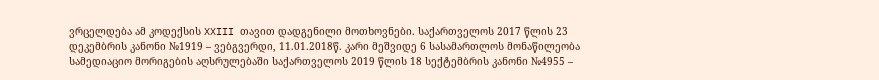ვრცელდება ამ კოდექსის XXIII თავით დადგენილი მოთხოვნები. საქართველოს 2017 წლის 23 დეკემბრის კანონი №1919 – ვებგვერდი, 11.01.2018წ. კარი მეშვიდე 6 სასამართლოს მონაწილეობა სამედიაციო მორიგების აღსრულებაში საქართველოს 2019 წლის 18 სექტემბრის კანონი №4955 –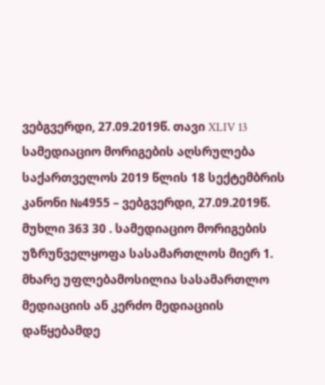ვებგვერდი, 27.09.2019წ. თავი XLIV 13 სამედიაციო მორიგების აღსრულება საქართველოს 2019 წლის 18 სექტემბრის კანონი №4955 – ვებგვერდი, 27.09.2019წ. მუხლი 363 30 . სამედიაციო მორიგების უზრუნველყოფა სასამართლოს მიერ 1. მხარე უფლებამოსილია სასამართლო მედიაციის ან კერძო მედიაციის დაწყებამდე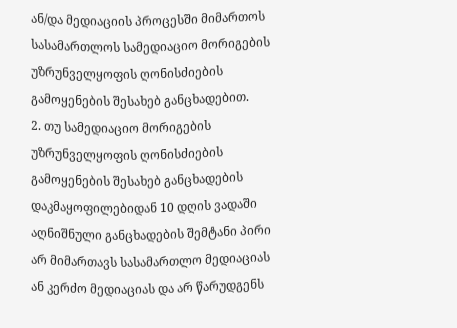ან/და მედიაციის პროცესში მიმართოს სასამართლოს სამედიაციო მორიგების უზრუნველყოფის ღონისძიების გამოყენების შესახებ განცხადებით.
2. თუ სამედიაციო მორიგების უზრუნველყოფის ღონისძიების გამოყენების შესახებ განცხადების დაკმაყოფილებიდან 10 დღის ვადაში აღნიშნული განცხადების შემტანი პირი არ მიმართავს სასამართლო მედიაციას ან კერძო მედიაციას და არ წარუდგენს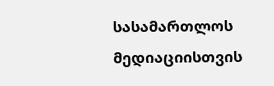სასამართლოს მედიაციისთვის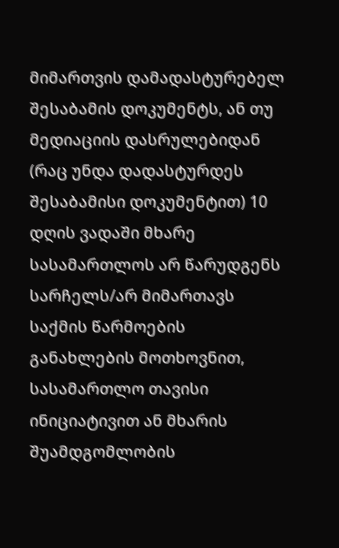მიმართვის დამადასტურებელ შესაბამის დოკუმენტს, ან თუ მედიაციის დასრულებიდან (რაც უნდა დადასტურდეს შესაბამისი დოკუმენტით) 10 დღის ვადაში მხარე სასამართლოს არ წარუდგენს სარჩელს/არ მიმართავს საქმის წარმოების განახლების მოთხოვნით, სასამართლო თავისი ინიციატივით ან მხარის შუამდგომლობის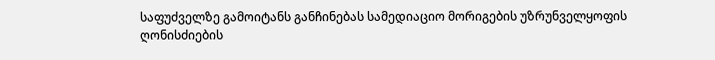საფუძველზე გამოიტანს განჩინებას სამედიაციო მორიგების უზრუნველყოფის ღონისძიების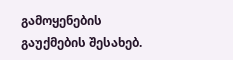გამოყენების გაუქმების შესახებ.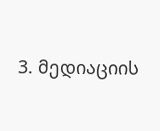3. მედიაციის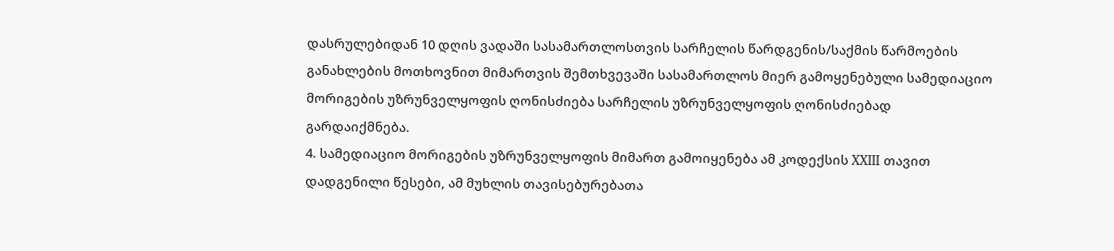დასრულებიდან 10 დღის ვადაში სასამართლოსთვის სარჩელის წარდგენის/საქმის წარმოების განახლების მოთხოვნით მიმართვის შემთხვევაში სასამართლოს მიერ გამოყენებული სამედიაციო მორიგების უზრუნველყოფის ღონისძიება სარჩელის უზრუნველყოფის ღონისძიებად გარდაიქმნება.
4. სამედიაციო მორიგების უზრუნველყოფის მიმართ გამოიყენება ამ კოდექსის XXIII თავით დადგენილი წესები, ამ მუხლის თავისებურებათა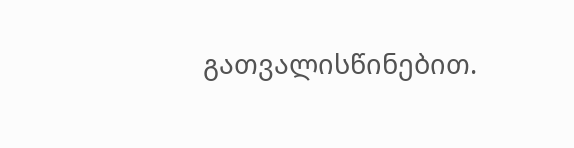გათვალისწინებით.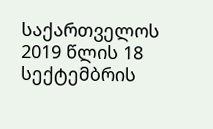საქართველოს 2019 წლის 18 სექტემბრის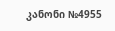კანონი №4955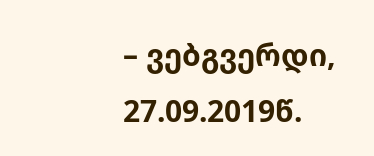– ვებგვერდი, 27.09.2019წ.